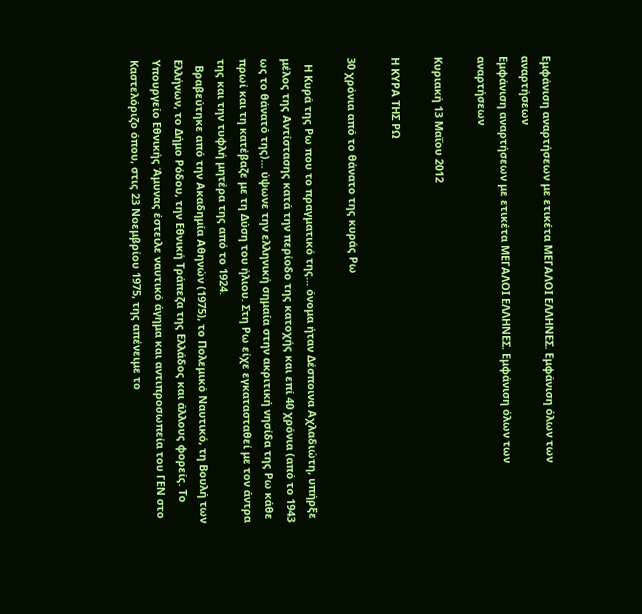Εμφάνιση αναρτήσεων με ετικέτα ΜΕΓΑΛΟΙ ΕΛΛΗΝΕΣ. Εμφάνιση όλων των αναρτήσεων
Εμφάνιση αναρτήσεων με ετικέτα ΜΕΓΑΛΟΙ ΕΛΛΗΝΕΣ. Εμφάνιση όλων των αναρτήσεων

Κυριακή 13 Μαΐου 2012

Η ΚΥΡΑ ΤΗΣ ΡΩ

30 χρόνια από το θάνατο της κυράς Ρω

  Η Κυρά της Ρω που το πραγματικό της... όνομα ήταν Δέσποινα Αχλαδιώτη, υπήρξε μέλος της Αντίστασης κατά την περίοδο της κατοχής και επί 40 χρόνια (από το 1943 ως το θάνατό της)... ύψωνε την ελληνική σημαία στην ακριτική νησίδα της Ρω κάθε πρωί και τη κατέβαζε με τη Δύση του ήλιου. Στη Ρω είχε εγκατασταθεί με τον άντρα της και την τυφλή μητέρα της από το 1924.
  Βραβεύτηκε από την Ακαδημία Αθηνών (1975), το Πολεμικό Ναυτικό, τη Βουλή των Ελλήνων, το Δήμο Ρόδου, την Εθνική Τράπεζα της Ελλάδος και άλλους φορείς. Το Υπουργείο Εθνικής Άμυνας έστειλε ναυτικό άγημα και αντιπροσωπεία του ΓΕΝ στο Καστελόριζο όπου, στις 23 Νοεμβρίου 1975, της απένειμε το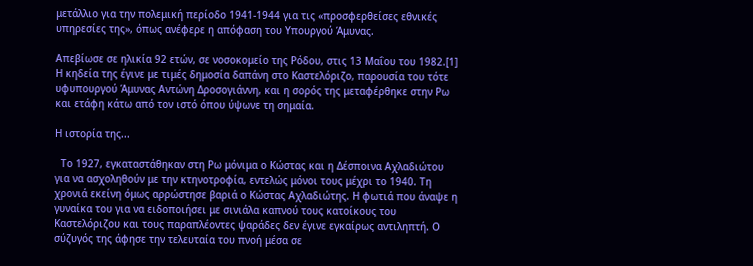μετάλλιο για την πολεμική περίοδο 1941-1944 για τις «προσφερθείσες εθνικές υπηρεσίες της», όπως ανέφερε η απόφαση του Υπουργού Άμυνας.

Απεβίωσε σε ηλικία 92 ετών, σε νοσοκομείο της Ρόδου, στις 13 Μαΐου του 1982.[1] Η κηδεία της έγινε με τιμές δημοσία δαπάνη στο Καστελόριζο, παρουσία του τότε υφυπουργού Άμυνας Αντώνη Δροσογιάννη, και η σορός της μεταφέρθηκε στην Ρω και ετάφη κάτω από τον ιστό όπου ύψωνε τη σημαία.

Η ιστορία της...

  Το 1927, εγκαταστάθηκαν στη Ρω μόνιμα ο Κώστας και η Δέσποινα Αχλαδιώτου για να ασχοληθούν με την κτηνοτροφία, εντελώς μόνοι τους μέχρι το 1940. Τη χρονιά εκείνη όμως αρρώστησε βαριά ο Κώστας Αχλαδιώτης. Η φωτιά που άναψε η γυναίκα του για να ειδοποιήσει με σινιάλα καπνού τους κατοίκους του Καστελόριζου και τους παραπλέοντες ψαράδες δεν έγινε εγκαίρως αντιληπτή. Ο σύζυγός της άφησε την τελευταία του πνοή μέσα σε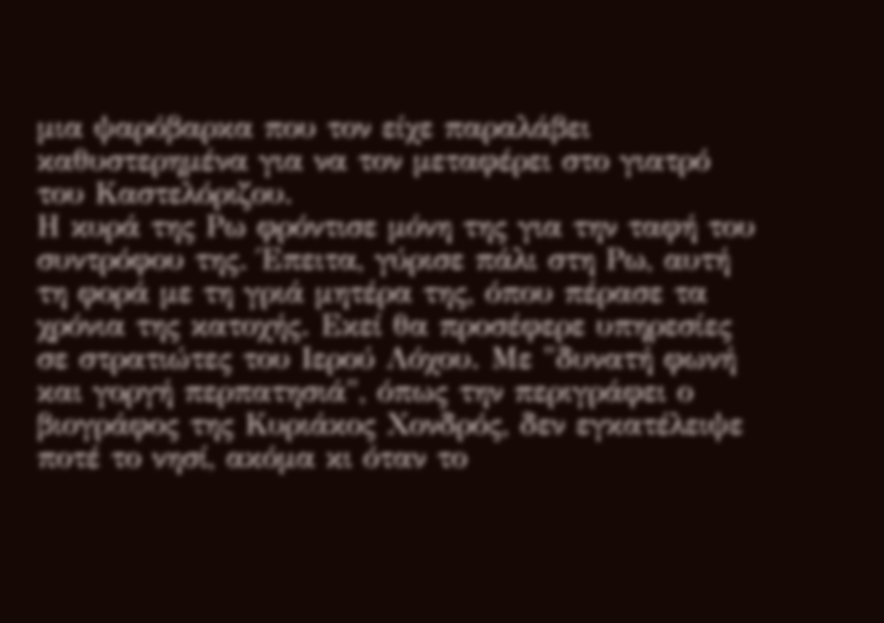μια ψαρόβαρκα που τον είχε παραλάβει καθυστερημένα για να τον μεταφέρει στο γιατρό του Καστελόριζου.
Η κυρά της Ρω φρόντισε μόνη της για την ταφή του συντρόφου της. Έπειτα, γύρισε πάλι στη Ρω, αυτή τη φορά με τη γριά μητέρα της, όπου πέρασε τα χρόνια της κατοχής. Εκεί θα προσέφερε υπηρεσίες σε στρατιώτες του Ιερού Λόχου. Με "δυνατή φωνή και γοργή περπατησιά", όπως την περιγράφει ο βιογράφος της Κυριάκος Χονδρός, δεν εγκατέλειψε ποτέ το νησί, ακόμα κι όταν το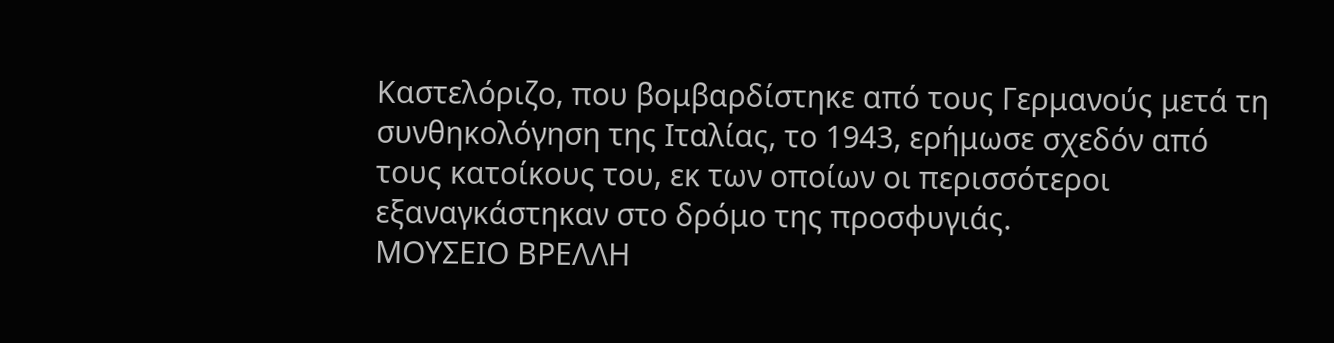Καστελόριζο, που βομβαρδίστηκε από τους Γερμανούς μετά τη συνθηκολόγηση της Ιταλίας, το 1943, ερήμωσε σχεδόν από τους κατοίκους του, εκ των οποίων οι περισσότεροι εξαναγκάστηκαν στο δρόμο της προσφυγιάς.
ΜΟΥΣΕΙΟ ΒΡΕΛΛΗ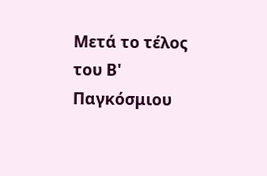Μετά το τέλος του Β' Παγκόσμιου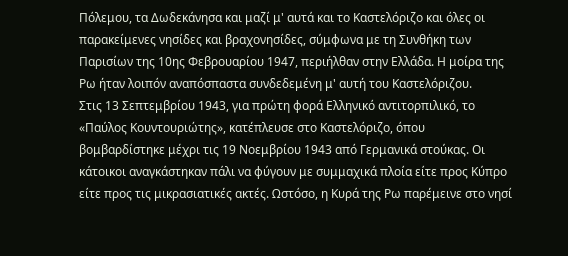Πόλεμου, τα Δωδεκάνησα και μαζί μ' αυτά και το Καστελόριζο και όλες οι παρακείμενες νησίδες και βραχονησίδες, σύμφωνα με τη Συνθήκη των Παρισίων της 10ης Φεβρουαρίου 1947, περιήλθαν στην Ελλάδα. Η μοίρα της Ρω ήταν λοιπόν αναπόσπαστα συνδεδεμένη μ' αυτή του Καστελόριζου.
Στις 13 Σεπτεμβρίου 1943, για πρώτη φορά Ελληνικό αντιτορπιλικό, το «Παύλος Κουντουριώτης», κατέπλευσε στο Καστελόριζο, όπου βομβαρδίστηκε μέχρι τις 19 Νοεμβρίου 1943 από Γερμανικά στούκας. Οι κάτοικοι αναγκάστηκαν πάλι να φύγουν με συμμαχικά πλοία είτε προς Κύπρο είτε προς τις μικρασιατικές ακτές. Ωστόσο, η Κυρά της Ρω παρέμεινε στο νησί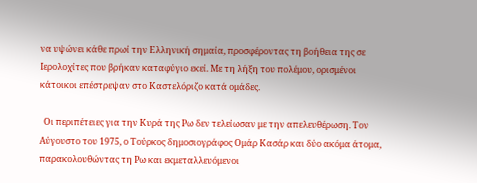να υψώνει κάθε πρωί την Ελληνική σημαία, προσφέροντας τη βοήθεια της σε Ιερολοχίτες που βρήκαν καταφύγιο εκεί. Με τη λήξη του πολέμου, ορισμένοι κάτοικοι επέστρεψαν στο Καστελόριζο κατά ομάδες.

  Οι περιπέτειες για την Κυρά της Ρω δεν τελείωσαν με την απελευθέρωση. Τον Αύγουστο του 1975, ο Τούρκος δημοσιογράφος Ομάρ Κασάρ και δύο ακόμα άτομα, παρακολουθώντας τη Ρω και εκμεταλλευόμενοι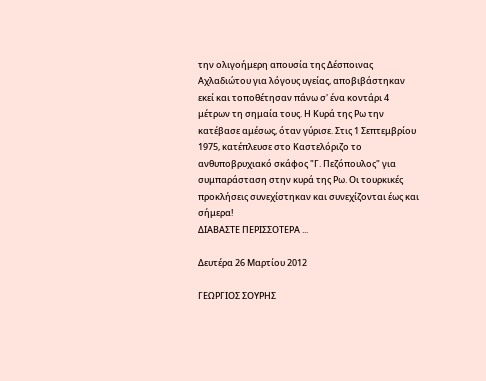την ολιγοήμερη απουσία της Δέσποινας Αχλαδιώτου για λόγους υγείας, αποβιβάστηκαν εκεί και τοποθέτησαν πάνω σ' ένα κοντάρι 4 μέτρων τη σημαία τους. Η Κυρά της Ρω την κατέβασε αμέσως, όταν γύρισε. Στις 1 Σεπτεμβρίου 1975, κατέπλευσε στο Καστελόριζο το ανθυποβρυχιακό σκάφος "Γ. Πεζόπουλος" για συμπαράσταση στην κυρά της Ρω. Οι τουρκικές προκλήσεις συνεχίστηκαν και συνεχίζονται έως και σήμερα!
ΔΙΑΒΑΣΤΕ ΠΕΡΙΣΣΟΤΕΡΑ ...

Δευτέρα 26 Μαρτίου 2012

ΓΕΩΡΓΙΟΣ ΣΟΥΡΗΣ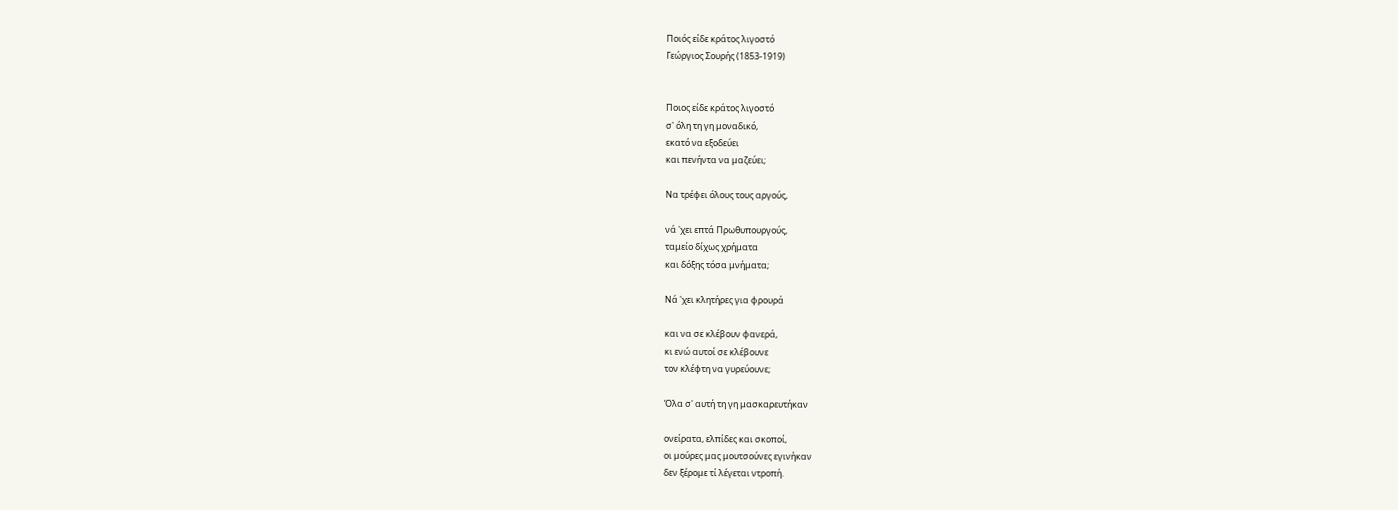Ποιός είδε κράτος λιγοστό
Γεώργιος Σουρής (1853-1919)


Ποιος είδε κράτος λιγοστό
σ' όλη τη γη μοναδικό,
εκατό να εξοδεύει
και πενήντα να μαζεύει;

Να τρέφει όλους τους αργούς,

νά 'χει επτά Πρωθυπουργούς,
ταμείο δίχως χρήματα
και δόξης τόσα μνήματα;

Νά 'χει κλητήρες για φρουρά

και να σε κλέβουν φανερά,
κι ενώ αυτοί σε κλέβουνε
τον κλέφτη να γυρεύουνε;

Όλα σ' αυτή τη γη μασκαρευτήκαν

ονείρατα, ελπίδες και σκοποί,
οι μούρες μας μουτσούνες εγινήκαν
δεν ξέρομε τί λέγεται ντροπή.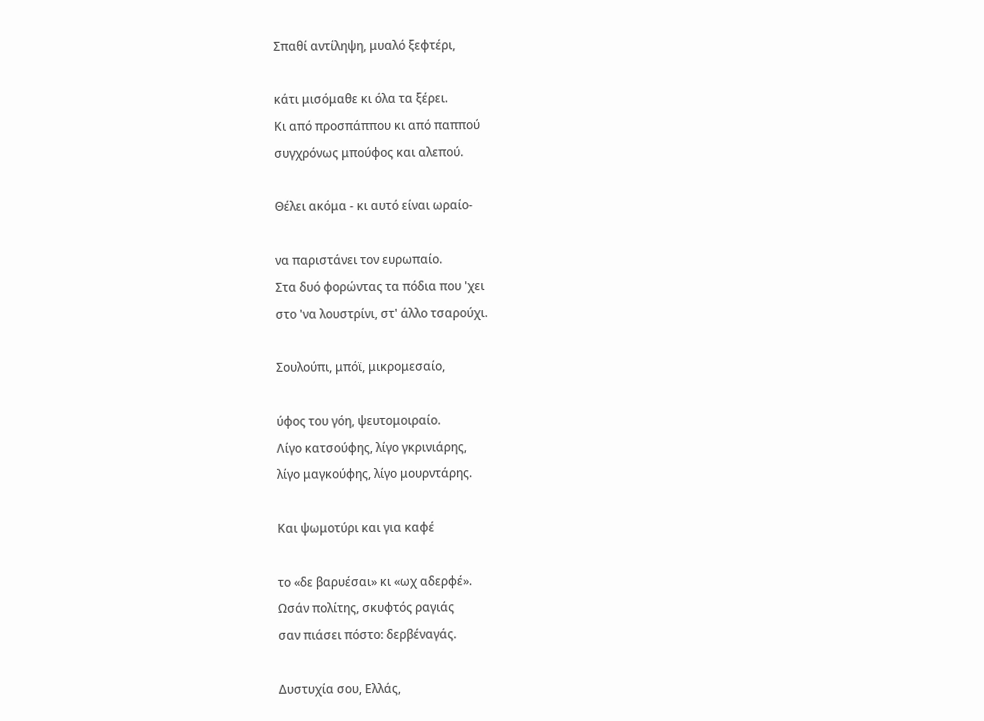Σπαθί αντίληψη, μυαλό ξεφτέρι,

κάτι μισόμαθε κι όλα τα ξέρει.
Κι από προσπάππου κι από παππού
συγχρόνως μπούφος και αλεπού.

Θέλει ακόμα - κι αυτό είναι ωραίο-

να παριστάνει τον ευρωπαίο.
Στα δυό φορώντας τα πόδια που 'χει
στο 'να λουστρίνι, στ' άλλο τσαρούχι.

Σουλούπι, μπόϊ, μικρομεσαίο,

ύφος του γόη, ψευτομοιραίο.
Λίγο κατσούφης, λίγο γκρινιάρης,
λίγο μαγκούφης, λίγο μουρντάρης.

Και ψωμοτύρι και για καφέ

το «δε βαρυέσαι» κι «ωχ αδερφέ».
Ωσάν πολίτης, σκυφτός ραγιάς
σαν πιάσει πόστο: δερβέναγάς.

Δυστυχία σου, Ελλάς,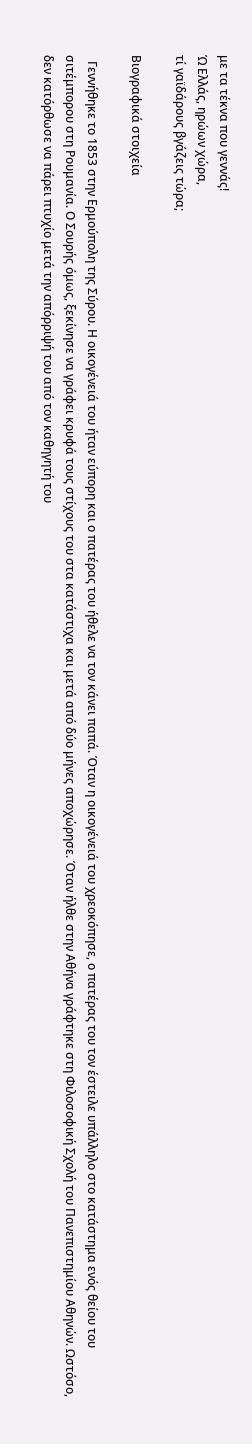με τα τέκνα που γεννάς!
Ώ Ελλάς, ηρώων χώρα,
τί γαϊδάρους βγάζεις τώρα;

Βιογραφικά στοιχεία

  Γεννήθηκε το 1853 στην Ερμούπολη της Σύρου. Η οικογένειά του ήταν εύπορη και ο πατέρας του ήθελε να τον κάνει παπά. Όταν η οικογένειά του χρεοκόπησε, ο πατέρας του τον έστειλε υπάλληλο στο κατάστημα ενός θείου του σιτέμπορου στη Ρουμανία. Ο Σουρής όμως, ξεκίνησε να γράφει κρυφά τους στίχους του στα κατάστιχα και μετά από δύο μήνες αποχώρησε. Όταν ήλθε στην Αθήνα γράφτηκε στη Φιλοσοφική Σχολή του Πανεπιστημίου Αθηνών. Ωστόσο, δεν κατόρθωσε να πάρει πτυχίο μετά την απόρριψή του από τον καθηγητή του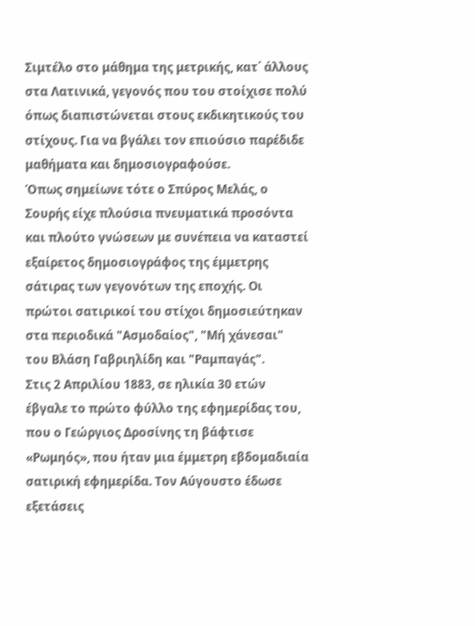Σιμτέλο στο μάθημα της μετρικής, κατ΄ άλλους στα Λατινικά, γεγονός που του στοίχισε πολύ όπως διαπιστώνεται στους εκδικητικούς του στίχους. Για να βγάλει τον επιούσιο παρέδιδε μαθήματα και δημοσιογραφούσε.
Όπως σημείωνε τότε ο Σπύρος Μελάς, ο Σουρής είχε πλούσια πνευματικά προσόντα και πλούτο γνώσεων με συνέπεια να καταστεί εξαίρετος δημοσιογράφος της έμμετρης σάτιρας των γεγονότων της εποχής. Οι πρώτοι σατιρικοί του στίχοι δημοσιεύτηκαν στα περιοδικά "Ασμοδαίος", "Μή χάνεσαι" του Βλάση Γαβριηλίδη και "Ραμπαγάς".
Στις 2 Απριλίου 1883, σε ηλικία 30 ετών έβγαλε το πρώτο φύλλο της εφημερίδας του, που ο Γεώργιος Δροσίνης τη βάφτισε «Ρωμηός», που ήταν μια έμμετρη εβδομαδιαία σατιρική εφημερίδα. Τον Αύγουστο έδωσε εξετάσεις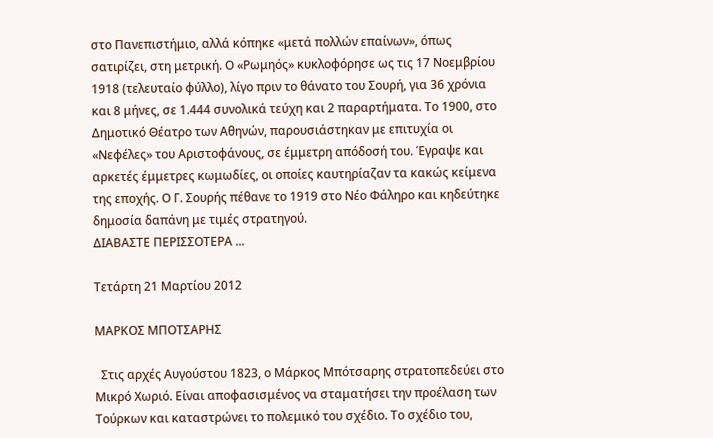στο Πανεπιστήμιο, αλλά κόπηκε «μετά πολλών επαίνων», όπως σατιρίζει, στη μετρική. Ο «Ρωμηός» κυκλοφόρησε ως τις 17 Νοεμβρίου 1918 (τελευταίο φύλλο), λίγο πριν το θάνατο του Σουρή, για 36 χρόνια και 8 μήνες, σε 1.444 συνολικά τεύχη και 2 παραρτήματα. Το 1900, στο Δημοτικό Θέατρο των Αθηνών, παρουσιάστηκαν με επιτυχία οι «Νεφέλες» του Αριστοφάνους, σε έμμετρη απόδοσή του. Έγραψε και αρκετές έμμετρες κωμωδίες, οι οποίες καυτηρίαζαν τα κακώς κείμενα της εποχής. Ο Γ. Σουρής πέθανε το 1919 στο Νέο Φάληρο και κηδεύτηκε δημοσία δαπάνη με τιμές στρατηγού.
ΔΙΑΒΑΣΤΕ ΠΕΡΙΣΣΟΤΕΡΑ ...

Τετάρτη 21 Μαρτίου 2012

ΜΑΡΚΟΣ ΜΠΟΤΣΑΡΗΣ

  Στις αρχές Αυγούστου 1823, ο Μάρκος Μπότσαρης στρατοπεδεύει στο Μικρό Χωριό. Είναι αποφασισμένος να σταματήσει την προέλαση των Τούρκων και καταστρώνει το πολεμικό του σχέδιο. Το σχέδιο του,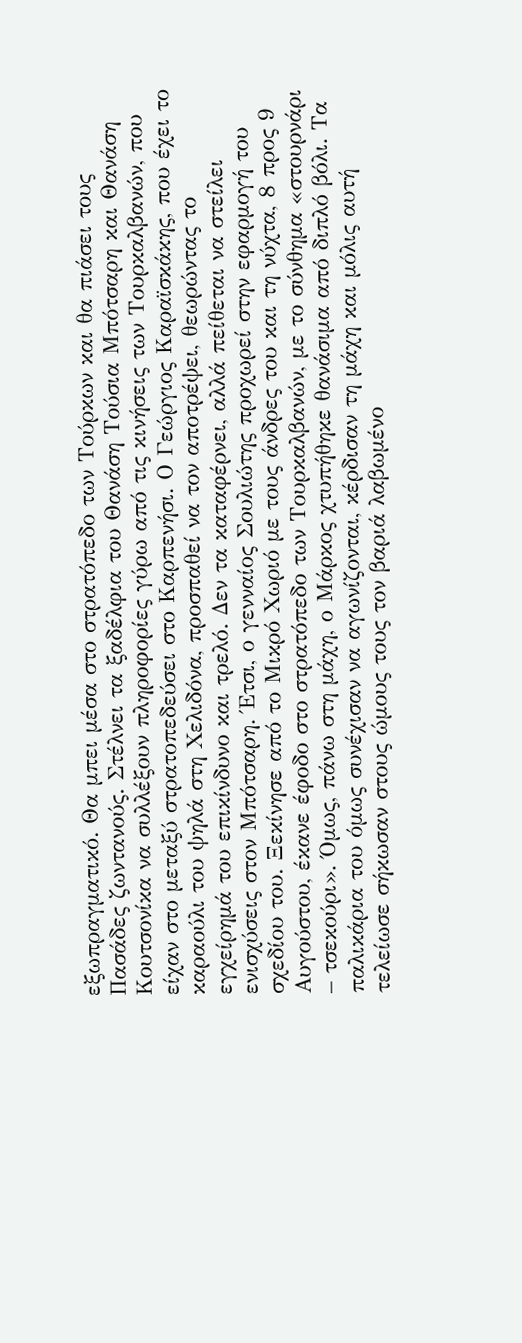εξωπραγματικό. Θα μπει μέσα στο στρατόπεδο των Τούρκων και θα πιάσει τους Πασάδες ζωντανούς. Στέλνει τα ξαδέλφια του Θανάση Τούσια Μπότσαρη και Θανάση Κουτσονίκα να συλλέξουν πληροφορίες γύρω από τις κινήσεις των Τουρκαλβανών, που είχαν στο μεταξύ στρατοπεδεύσει στο Καρπενήσι. Ο Γεώργιος Καραϊσκάκης, που έχει το καραούλι του ψηλά στη Χελιδόνα, προσπαθεί να τον αποτρέψει, θεωρώντας το εγχείρημά του επικίνδυνο και τρελό. Δεν τα καταφέρνει, αλλά πείθεται να στείλει ενισχύσεις στον Μπότσαρη. Έτσι, ο γενναίος Σουλιώτης προχωρεί στην εφαρμογή του σχεδίου του. Ξεκίνησε από το Μικρό Χωριό με τους άνδρες του και τη νύχτα, 8 προς 9 Αυγούστου, έκανε έφοδο στο στρατόπεδο των Τουρκαλβανών, με το σύνθημα «στουρνάρι – τσεκούρι». Όμως, πάνω στη μάχη, ο Μάρκος χτυπήθηκε θανάσιμα από διπλό βόλι. Τα παλικάρια του όμως συνέχισαν να αγωνίζονται, κέρδισαν τη μάχη και μόλις αυτή τελείωσε σήκωσαν στους ώμους τους τον βαριά λαβωμένο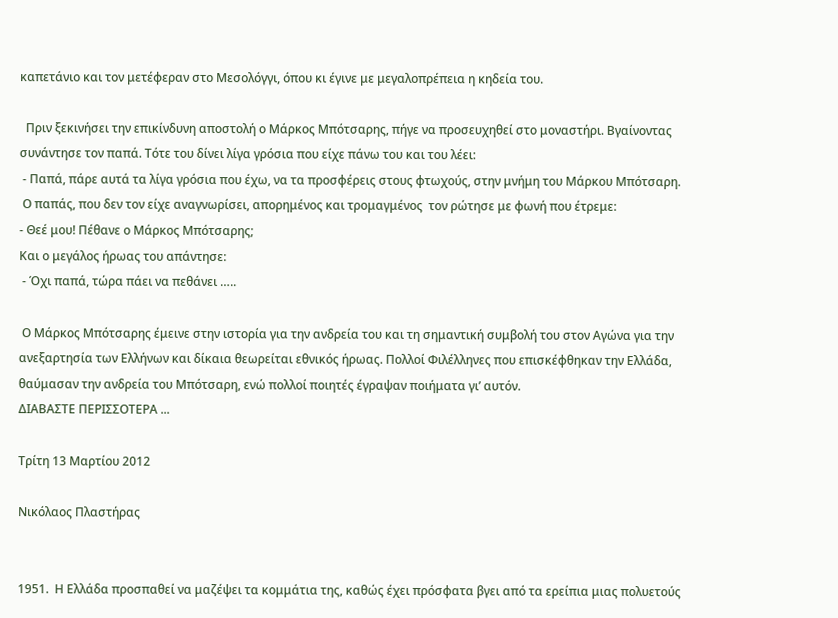καπετάνιο και τον μετέφεραν στο Μεσολόγγι, όπου κι έγινε με μεγαλοπρέπεια η κηδεία του.

  Πριν ξεκινήσει την επικίνδυνη αποστολή ο Μάρκος Μπότσαρης, πήγε να προσευχηθεί στο μοναστήρι. Βγαίνοντας συνάντησε τον παπά. Τότε του δίνει λίγα γρόσια που είχε πάνω του και του λέει:
 - Παπά, πάρε αυτά τα λίγα γρόσια που έχω, να τα προσφέρεις στους φτωχούς, στην μνήμη του Μάρκου Μπότσαρη.
 Ο παπάς, που δεν τον είχε αναγνωρίσει, απορημένος και τρομαγμένος  τον ρώτησε με φωνή που έτρεμε:
- Θεέ μου! Πέθανε ο Μάρκος Μπότσαρης;
Και ο μεγάλος ήρωας του απάντησε:
 - Όχι παπά, τώρα πάει να πεθάνει …..

 Ο Μάρκος Μπότσαρης έμεινε στην ιστορία για την ανδρεία του και τη σημαντική συμβολή του στον Αγώνα για την ανεξαρτησία των Ελλήνων και δίκαια θεωρείται εθνικός ήρωας. Πολλοί Φιλέλληνες που επισκέφθηκαν την Ελλάδα, θαύμασαν την ανδρεία του Μπότσαρη, ενώ πολλοί ποιητές έγραψαν ποιήματα γι’ αυτόν.
ΔΙΑΒΑΣΤΕ ΠΕΡΙΣΣΟΤΕΡΑ ...

Τρίτη 13 Μαρτίου 2012

Νικόλαος Πλαστήρας


1951.  Η Ελλάδα προσπαθεί να μαζέψει τα κομμάτια της, καθώς έχει πρόσφατα βγει από τα ερείπια μιας πολυετούς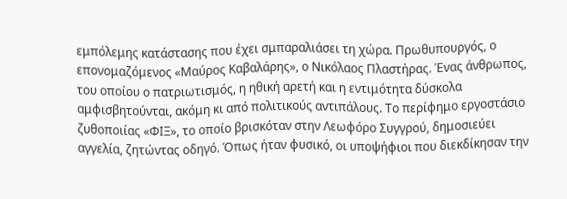εμπόλεμης κατάστασης που έχει σμπαραλιάσει τη χώρα. Πρωθυπουργός, ο επονομαζόμενος «Μαύρος Καβαλάρης», ο Νικόλαος Πλαστήρας. Ένας άνθρωπος, του οποίου ο πατριωτισμός, η ηθική αρετή και η εντιμότητα δύσκολα αμφισβητούνται, ακόμη κι από πολιτικούς αντιπάλους. Το περίφημο εργοστάσιο ζυθοποιίας «ΦΙΞ», το οποίο βρισκόταν στην Λεωφόρο Συγγρού, δημοσιεύει αγγελία, ζητώντας οδηγό. Όπως ήταν φυσικό, οι υποψήφιοι που διεκδίκησαν την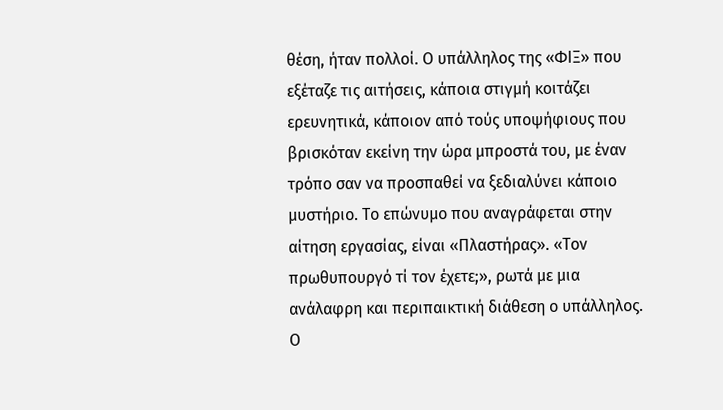θέση, ήταν πολλοί. Ο υπάλληλος της «ΦΙΞ» που εξέταζε τις αιτήσεις, κάποια στιγμή κοιτάζει ερευνητικά, κάποιον από τούς υποψήφιους που βρισκόταν εκείνη την ώρα μπροστά του, με έναν τρόπο σαν να προσπαθεί να ξεδιαλύνει κάποιο μυστήριο. Το επώνυμο που αναγράφεται στην αίτηση εργασίας, είναι «Πλαστήρας». «Τον πρωθυπουργό τί τον έχετε;», ρωτά με μια ανάλαφρη και περιπαικτική διάθεση ο υπάλληλος. Ο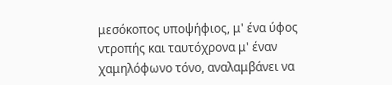μεσόκοπος υποψήφιος, μ' ένα ύφος ντροπής και ταυτόχρονα μ' έναν χαμηλόφωνο τόνο, αναλαμβάνει να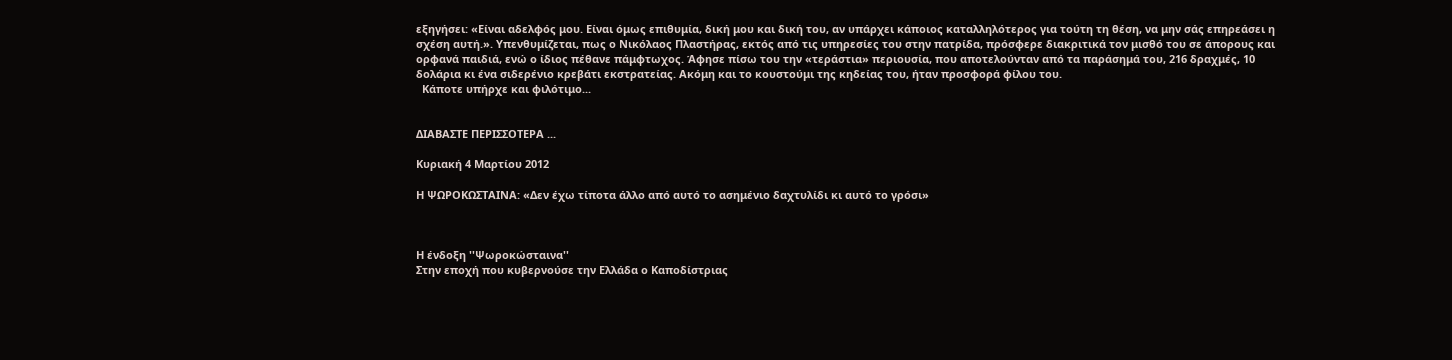εξηγήσει: «Είναι αδελφός μου. Είναι όμως επιθυμία, δική μου και δική του, αν υπάρχει κάποιος καταλληλότερος για τούτη τη θέση, να μην σάς επηρεάσει η σχέση αυτή.». Υπενθυμίζεται, πως ο Νικόλαος Πλαστήρας, εκτός από τις υπηρεσίες του στην πατρίδα, πρόσφερε διακριτικά τον μισθό του σε άπορους και ορφανά παιδιά, ενώ ο ίδιος πέθανε πάμφτωχος. Άφησε πίσω του την «τεράστια» περιουσία, που αποτελούνταν από τα παράσημά του, 216 δραχμές, 10 δολάρια κι ένα σιδερένιο κρεβάτι εκστρατείας. Ακόμη και το κουστούμι της κηδείας του, ήταν προσφορά φίλου του.
  Κάποτε υπήρχε και φιλότιμο...


ΔΙΑΒΑΣΤΕ ΠΕΡΙΣΣΟΤΕΡΑ ...

Κυριακή 4 Μαρτίου 2012

Η ΨΩΡΟΚΩΣΤΑΙΝΑ: «Δεν έχω τίποτα άλλο από αυτό το ασημένιο δαχτυλίδι κι αυτό το γρόσι»



Η ένδοξη ''Ψωροκώσταινα''
Στην εποχή που κυβερνούσε την Ελλάδα ο Καποδίστριας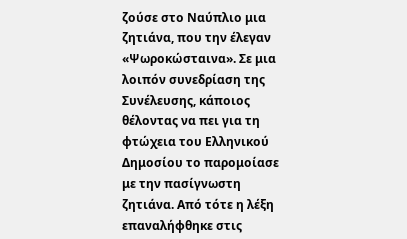ζούσε στο Ναύπλιο μια ζητιάνα, που την έλεγαν «Ψωροκώσταινα». Σε μια λοιπόν συνεδρίαση της Συνέλευσης, κάποιος θέλοντας να πει για τη φτώχεια του Ελληνικού Δημοσίου το παρομοίασε με την πασίγνωστη ζητιάνα. Από τότε η λέξη επαναλήφθηκε στις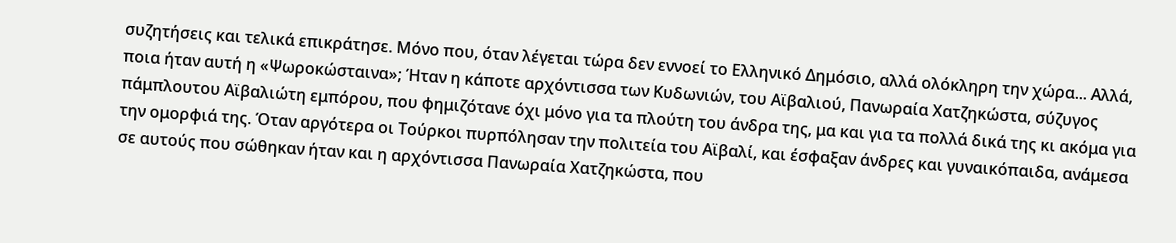συζητήσεις και τελικά επικράτησε. Μόνο που, όταν λέγεται τώρα δεν εννοεί το Ελληνικό Δημόσιο, αλλά ολόκληρη την χώρα... Αλλά, ποια ήταν αυτή η «Ψωροκώσταινα»; Ήταν η κάποτε αρχόντισσα των Κυδωνιών, του Αϊβαλιού, Πανωραία Χατζηκώστα, σύζυγος πάμπλουτου Αϊβαλιώτη εμπόρου, που φημιζότανε όχι μόνο για τα πλούτη του άνδρα της, μα και για τα πολλά δικά της κι ακόμα για την ομορφιά της. Όταν αργότερα οι Τούρκοι πυρπόλησαν την πολιτεία του Αϊβαλί, και έσφαξαν άνδρες και γυναικόπαιδα, ανάμεσα σε αυτούς που σώθηκαν ήταν και η αρχόντισσα Πανωραία Χατζηκώστα, που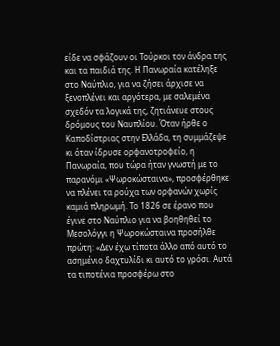είδε να σφάζουν οι Τούρκοι τον άνδρα της και τα παιδιά της. Η Πανωραία κατέληξε στο Ναύπλιο, για να ζήσει άρχισε να ξενοπλένει και αργότερα, με σαλεμένα σχεδόν τα λογικά της, ζητιάνευε στους δρόμους του Ναυπλίου. Όταν ήρθε ο Καποδίστριας στην Ελλάδα, τη συμμάζεψε κι όταν ίδρυσε ορφανοτροφείο, η Πανωραία, που τώρα ήταν γνωστή με το παρανόμι «Ψωροκώσταινα», προσφέρθηκε να πλένει τα ρούχα των ορφανών χωρίς καμιά πληρωμή. Το 1826 σε έρανο που έγινε στο Ναύπλιο για να βοηθηθεί το Μεσολόγγι η Ψωροκώσταινα προσήλθε πρώτη: «Δεν έχω τίποτα άλλο από αυτό το ασημένιο δαχτυλίδι κι αυτό το γρόσι. Αυτά τα τιποτένια προσφέρω στο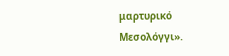μαρτυρικό Μεσολόγγι».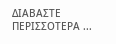ΔΙΑΒΑΣΤΕ ΠΕΡΙΣΣΟΤΕΡΑ ...